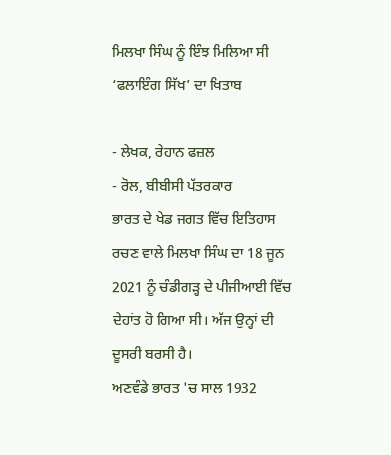ਮਿਲਖਾ ਸਿੰਘ ਨੂੰ ਇੰਝ ਮਿਲਿਆ ਸੀ ‘ਫਲਾਇੰਗ ਸਿੱਖ’ ਦਾ ਖਿਤਾਬ

- ਲੇਖਕ, ਰੇਹਾਨ ਫਜ਼ਲ
- ਰੋਲ, ਬੀਬੀਸੀ ਪੱਤਰਕਾਰ
ਭਾਰਤ ਦੇ ਖੇਡ ਜਗਤ ਵਿੱਚ ਇਤਿਹਾਸ ਰਚਣ ਵਾਲੇ ਮਿਲਖਾ ਸਿੰਘ ਦਾ 18 ਜੂਨ 2021 ਨੂੰ ਚੰਡੀਗੜ੍ਹ ਦੇ ਪੀਜੀਆਈ ਵਿੱਚ ਦੇਹਾਂਤ ਹੋ ਗਿਆ ਸੀ। ਅੱਜ ਉਨ੍ਹਾਂ ਦੀ ਦੂਸਰੀ ਬਰਸੀ ਹੈ।
ਅਣਵੰਡੇ ਭਾਰਤ 'ਚ ਸਾਲ 1932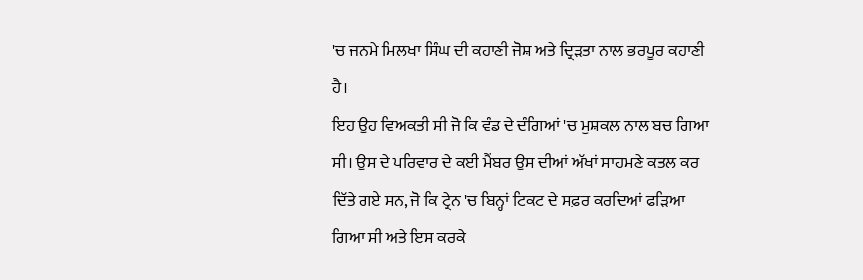'ਚ ਜਨਮੇ ਮਿਲਖਾ ਸਿੰਘ ਦੀ ਕਹਾਣੀ ਜੋਸ਼ ਅਤੇ ਦ੍ਰਿੜਤਾ ਨਾਲ ਭਰਪੂਰ ਕਹਾਣੀ ਹੈ।
ਇਹ ਉਹ ਵਿਅਕਤੀ ਸੀ ਜੋ ਕਿ ਵੰਡ ਦੇ ਦੰਗਿਆਂ 'ਚ ਮੁਸ਼ਕਲ ਨਾਲ ਬਚ ਗਿਆ ਸੀ। ਉਸ ਦੇ ਪਰਿਵਾਰ ਦੇ ਕਈ ਮੈਂਬਰ ਉਸ ਦੀਆਂ ਅੱਖਾਂ ਸਾਹਮਣੇ ਕਤਲ ਕਰ ਦਿੱਤੇ ਗਏ ਸਨ, ਜੋ ਕਿ ਟ੍ਰੇਨ 'ਚ ਬਿਨ੍ਹਾਂ ਟਿਕਟ ਦੇ ਸਫ਼ਰ ਕਰਦਿਆਂ ਫੜਿਆ ਗਿਆ ਸੀ ਅਤੇ ਇਸ ਕਰਕੇ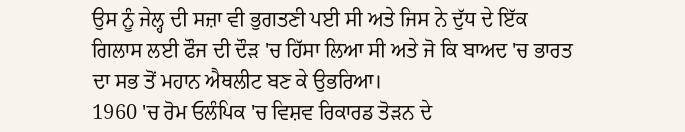ਉਸ ਨੂੰ ਜੇਲ੍ਹ ਦੀ ਸਜ਼ਾ ਵੀ ਭੁਗਤਣੀ ਪਈ ਸੀ ਅਤੇ ਜਿਸ ਨੇ ਦੁੱਧ ਦੇ ਇੱਕ ਗਿਲਾਸ ਲਈ ਫੌਜ ਦੀ ਦੌੜ 'ਚ ਹਿੱਸਾ ਲਿਆ ਸੀ ਅਤੇ ਜੋ ਕਿ ਬਾਅਦ 'ਚ ਭਾਰਤ ਦਾ ਸਭ ਤੋਂ ਮਹਾਨ ਐਥਲੀਟ ਬਣ ਕੇ ਉਭਰਿਆ।
1960 'ਚ ਰੋਮ ਓਲੰਪਿਕ 'ਚ ਵਿਸ਼ਵ ਰਿਕਾਰਡ ਤੋੜਨ ਦੇ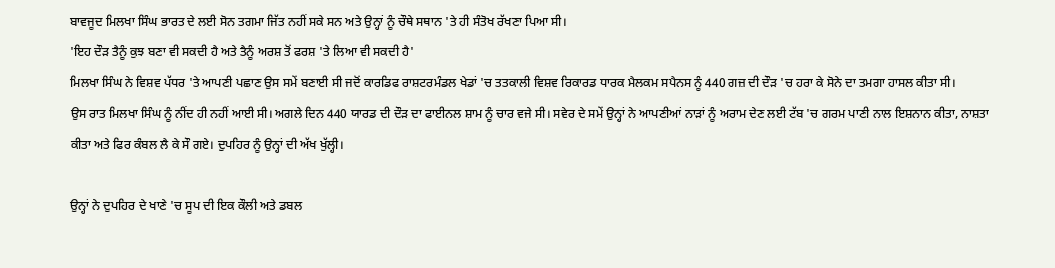ਬਾਵਜੂਦ ਮਿਲਖਾ ਸਿੰਘ ਭਾਰਤ ਦੇ ਲਈ ਸੋਨ ਤਗਮਾ ਜਿੱਤ ਨਹੀਂ ਸਕੇ ਸਨ ਅਤੇ ਉਨ੍ਹਾਂ ਨੂੰ ਚੌਥੇ ਸਥਾਨ 'ਤੇ ਹੀ ਸੰਤੋਖ ਰੱਖਣਾ ਪਿਆ ਸੀ।
'ਇਹ ਦੌੜ ਤੈਨੂੰ ਕੁਝ ਬਣਾ ਵੀ ਸਕਦੀ ਹੈ ਅਤੇ ਤੈਨੂੰ ਅਰਸ਼ ਤੋਂ ਫਰਸ਼ 'ਤੇ ਲਿਆ ਵੀ ਸਕਦੀ ਹੈ'
ਮਿਲਖਾ ਸਿੰਘ ਨੇ ਵਿਸ਼ਵ ਪੱਧਰ 'ਤੇ ਆਪਣੀ ਪਛਾਣ ਉਸ ਸਮੇਂ ਬਣਾਈ ਸੀ ਜਦੋਂ ਕਾਰਡਿਫ ਰਾਸ਼ਟਰਮੰਡਲ ਖੇਡਾਂ 'ਚ ਤਤਕਾਲੀ ਵਿਸ਼ਵ ਰਿਕਾਰਡ ਧਾਰਕ ਮੈਲਕਮ ਸਪੈਨਸ ਨੂੰ 440 ਗਜ਼ ਦੀ ਦੌੜ 'ਚ ਹਰਾ ਕੇ ਸੋਨੇ ਦਾ ਤਮਗਾ ਹਾਸਲ ਕੀਤਾ ਸੀ।
ਉਸ ਰਾਤ ਮਿਲਖਾ ਸਿੰਘ ਨੂੰ ਨੀਂਦ ਹੀ ਨਹੀਂ ਆਈ ਸੀ। ਅਗਲੇ ਦਿਨ 440 ਯਾਰਡ ਦੀ ਦੌੜ ਦਾ ਫਾਈਨਲ ਸ਼ਾਮ ਨੂੰ ਚਾਰ ਵਜੇ ਸੀ। ਸਵੇਰ ਦੇ ਸਮੇਂ ਉਨ੍ਹਾਂ ਨੇ ਆਪਣੀਆਂ ਨਾੜਾਂ ਨੂੰ ਅਰਾਮ ਦੇਣ ਲਈ ਟੱਬ 'ਚ ਗਰਮ ਪਾਣੀ ਨਾਲ ਇਸ਼ਨਾਨ ਕੀਤਾ, ਨਾਸ਼ਤਾ ਕੀਤਾ ਅਤੇ ਫਿਰ ਕੰਬਲ ਲੈ ਕੇ ਸੌ ਗਏ। ਦੁਪਹਿਰ ਨੂੰ ਉਨ੍ਹਾਂ ਦੀ ਅੱਖ ਖੁੱਲ੍ਹੀ।

ਉਨ੍ਹਾਂ ਨੇ ਦੁਪਹਿਰ ਦੇ ਖਾਣੇ 'ਚ ਸੂਪ ਦੀ ਇਕ ਕੌਲੀ ਅਤੇ ਡਬਲ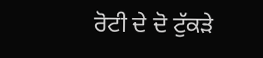ਰੋਟੀ ਦੇ ਦੋ ਟੁੱਕੜੇ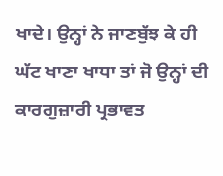ਖਾਦੇ। ਉਨ੍ਹਾਂ ਨੇ ਜਾਣਬੁੱਝ ਕੇ ਹੀ ਘੱਟ ਖਾਣਾ ਖਾਧਾ ਤਾਂ ਜੋ ਉਨ੍ਹਾਂ ਦੀ ਕਾਰਗੁਜ਼ਾਰੀ ਪ੍ਰਭਾਵਤ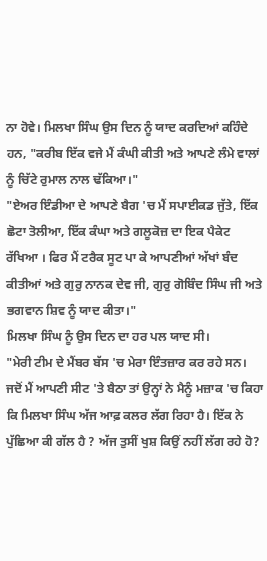ਨਾ ਹੋਵੇ। ਮਿਲਖਾ ਸਿੰਘ ਉਸ ਦਿਨ ਨੂੰ ਯਾਦ ਕਰਦਿਆਂ ਕਹਿੰਦੇ ਹਨ, "ਕਰੀਬ ਇੱਕ ਵਜੇ ਮੈਂ ਕੰਘੀ ਕੀਤੀ ਅਤੇ ਆਪਣੇ ਲੰਮੇ ਵਾਲਾਂ ਨੂੰ ਚਿੱਟੇ ਰੁਮਾਲ ਨਾਲ ਢੱਕਿਆ।"
"ਏਅਰ ਇੰਡੀਆ ਦੇ ਆਪਣੇ ਬੈਗ 'ਚ ਮੈਂ ਸਪਾਈਕਡ ਜੁੱਤੇ, ਇੱਕ ਛੋਟਾ ਤੋਲੀਆ, ਇੱਕ ਕੰਘਾ ਅਤੇ ਗਲੂਕੋਜ਼ ਦਾ ਇਕ ਪੈਕੇਟ ਰੱਖਿਆ । ਫਿਰ ਮੈਂ ਟਰੈਕ ਸੂਟ ਪਾ ਕੇ ਆਪਣੀਆਂ ਅੱਖਾਂ ਬੰਦ ਕੀਤੀਆਂ ਅਤੇ ਗੁਰੁ ਨਾਨਕ ਦੇਵ ਜੀ, ਗੁਰੁ ਗੋਬਿੰਦ ਸਿੰਘ ਜੀ ਅਤੇ ਭਗਵਾਨ ਸ਼ਿਵ ਨੂੰ ਯਾਦ ਕੀਤਾ।"
ਮਿਲਖਾ ਸਿੰਘ ਨੂੰ ਉਸ ਦਿਨ ਦਾ ਹਰ ਪਲ ਯਾਦ ਸੀ।
"ਮੇਰੀ ਟੀਮ ਦੇ ਮੈਂਬਰ ਬੱਸ 'ਚ ਮੇਰਾ ਇੰਤਜ਼ਾਰ ਕਰ ਰਹੇ ਸਨ। ਜਦੋਂ ਮੈਂ ਆਪਣੀ ਸੀਟ 'ਤੇ ਬੈਠਾ ਤਾਂ ਉਨ੍ਹਾਂ ਨੇ ਮੈਨੂੰ ਮਜ਼ਾਕ 'ਚ ਕਿਹਾ ਕਿ ਮਿਲਖਾ ਸਿੰਘ ਅੱਜ ਆਫ਼ ਕਲਰ ਲੱਗ ਰਿਹਾ ਹੈ। ਇੱਕ ਨੇ ਪੁੱਛਿਆ ਕੀ ਗੱਲ ਹੈ ? ਅੱਜ ਤੁਸੀਂ ਖੁਸ਼ ਕਿਉਂ ਨਹੀਂ ਲੱਗ ਰਹੇ ਹੋ?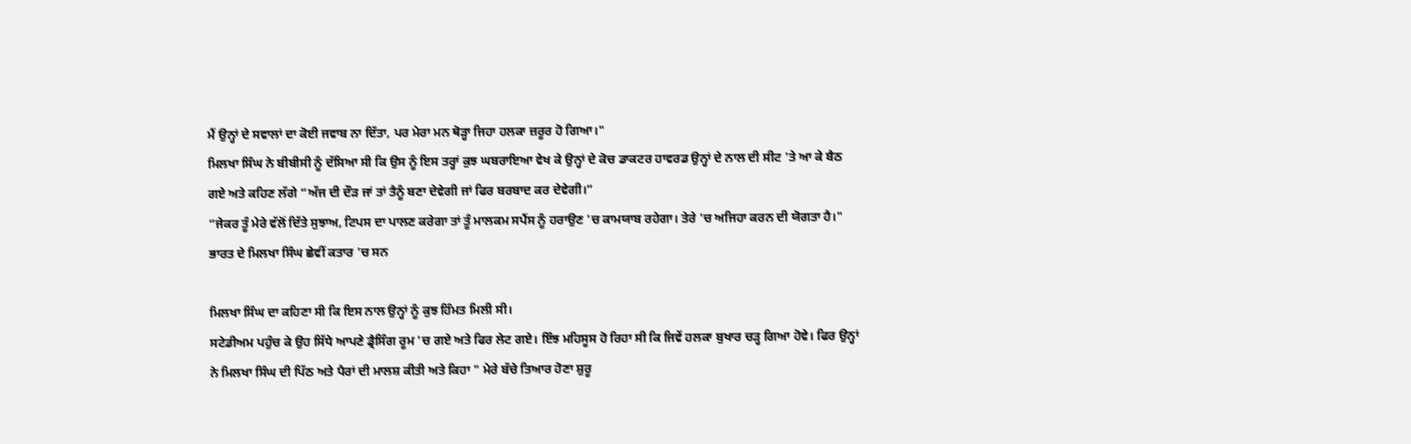ਮੈਂ ਉਨ੍ਹਾਂ ਦੇ ਸਵਾਲਾਂ ਦਾ ਕੋਈ ਜਵਾਬ ਨਾ ਦਿੱਤਾ, ਪਰ ਮੇਰਾ ਮਨ ਥੋੜ੍ਹਾ ਜਿਹਾ ਹਲਕਾ ਜ਼ਰੂਰ ਹੋ ਗਿਆ।"
ਮਿਲਖਾ ਸਿੰਘ ਨੇ ਬੀਬੀਸੀ ਨੂੰ ਦੱਸਿਆ ਸੀ ਕਿ ਉਸ ਨੂੰ ਇਸ ਤਰ੍ਹਾਂ ਕੁਝ ਘਬਰਾਇਆ ਵੇਖ ਕੇ ਉਨ੍ਹਾਂ ਦੇ ਕੋਚ ਡਾਕਟਰ ਹਾਵਰਡ ਉਨ੍ਹਾਂ ਦੇ ਨਾਲ ਦੀ ਸੀਟ 'ਤੇ ਆ ਕੇ ਬੈਠ ਗਏ ਅਤੇ ਕਹਿਣ ਲੱਗੇ “ਅੱਜ ਦੀ ਦੌੜ ਜਾਂ ਤਾਂ ਤੈਨੂੰ ਬਣਾ ਦੇਵੇਗੀ ਜਾਂ ਫਿਰ ਬਰਬਾਦ ਕਰ ਦੇਵੇਗੀ।”
“ਜੇਕਰ ਤੂੰ ਮੇਰੇ ਵੱਲੋਂ ਦਿੱਤੇ ਸੁਝਾਅ, ਟਿਪਸ ਦਾ ਪਾਲਣ ਕਰੇਗਾ ਤਾਂ ਤੂੰ ਮਾਲਕਮ ਸਪੈਂਸ ਨੂੰ ਹਰਾਉਣ 'ਚ ਕਾਮਯਾਬ ਰਹੇਗਾ। ਤੇਰੇ 'ਚ ਅਜਿਹਾ ਕਰਨ ਦੀ ਯੋਗਤਾ ਹੈ।"
ਭਾਰਤ ਦੇ ਮਿਲਖਾ ਸਿੰਘ ਛੇਵੀਂ ਕਤਾਰ 'ਚ ਸਨ

ਮਿਲਖਾ ਸਿੰਘ ਦਾ ਕਹਿਣਾ ਸੀ ਕਿ ਇਸ ਨਾਲ ਉਨ੍ਹਾਂ ਨੂੰ ਕੁਝ ਹਿੰਮਤ ਮਿਲੀ ਸੀ।
ਸਟੇਡੀਅਮ ਪਹੁੰਚ ਕੇ ਉਹ ਸਿੱਧੇ ਆਪਣੇ ਡ੍ਰੈਸਿੰਗ ਰੂਮ 'ਚ ਗਏ ਅਤੇ ਫਿਰ ਲੇਟ ਗਏ। ਇੰਝ ਮਹਿਸੂਸ ਹੋ ਰਿਹਾ ਸੀ ਕਿ ਜਿਵੇਂ ਹਲਕਾ ਬੁਖਾਰ ਚੜ੍ਹ ਗਿਆ ਹੋਵੇ। ਫਿਰ ਉਨ੍ਹਾਂ ਨੇ ਮਿਲਖਾ ਸਿੰਘ ਦੀ ਪਿੱਠ ਅਤੇ ਪੈਰਾਂ ਦੀ ਮਾਲਸ਼ ਕੀਤੀ ਅਤੇ ਕਿਹਾ " ਮੇਰੇ ਬੱਚੇ ਤਿਆਰ ਹੋਣਾ ਸ਼ੁਰੂ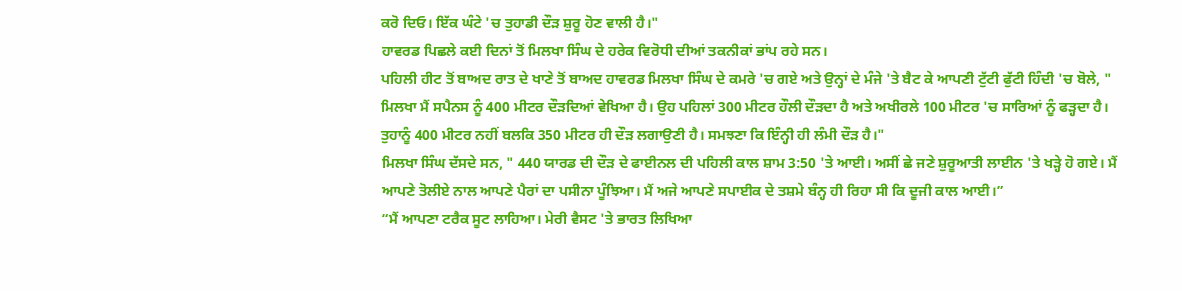ਕਰੋ ਦਿਓ। ਇੱਕ ਘੰਟੇ 'ਚ ਤੁਹਾਡੀ ਦੌੜ ਸ਼ੁਰੂ ਹੋਣ ਵਾਲੀ ਹੈ।"
ਹਾਵਰਡ ਪਿਛਲੇ ਕਈ ਦਿਨਾਂ ਤੋਂ ਮਿਲਖਾ ਸਿੰਘ ਦੇ ਹਰੇਕ ਵਿਰੋਧੀ ਦੀਆਂ ਤਕਨੀਕਾਂ ਭਾਂਪ ਰਹੇ ਸਨ।
ਪਹਿਲੀ ਹੀਟ ਤੋਂ ਬਾਅਦ ਰਾਤ ਦੇ ਖਾਣੇ ਤੋਂ ਬਾਅਦ ਹਾਵਰਡ ਮਿਲਖਾ ਸਿੰਘ ਦੇ ਕਮਰੇ 'ਚ ਗਏ ਅਤੇ ਉਨ੍ਹਾਂ ਦੇ ਮੰਜੇ 'ਤੇ ਬੈਟ ਕੇ ਆਪਣੀ ਟੁੱਟੀ ਫੁੱਟੀ ਹਿੰਦੀ 'ਚ ਬੋਲੇ, " ਮਿਲਖਾ ਮੈਂ ਸਪੈਨਸ ਨੂੰ 400 ਮੀਟਰ ਦੌੜਦਿਆਂ ਵੇਖਿਆ ਹੈ। ਉਹ ਪਹਿਲਾਂ 300 ਮੀਟਰ ਹੌਲੀ ਦੌੜਦਾ ਹੈ ਅਤੇ ਅਖੀਰਲੇ 100 ਮੀਟਰ 'ਚ ਸਾਰਿਆਂ ਨੂੰ ਫੜ੍ਹਦਾ ਹੈ। ਤੁਹਾਨੂੰ 400 ਮੀਟਰ ਨਹੀਂ ਬਲਕਿ 350 ਮੀਟਰ ਹੀ ਦੌੜ ਲਗਾਉਣੀ ਹੈ। ਸਮਝਣਾ ਕਿ ਇੰਨ੍ਹੀ ਹੀ ਲੰਮੀ ਦੌੜ ਹੈ।"
ਮਿਲਖਾ ਸਿੰਘ ਦੱਸਦੇ ਸਨ, " 440 ਯਾਰਡ ਦੀ ਦੌੜ ਦੇ ਫਾਈਨਲ ਦੀ ਪਹਿਲੀ ਕਾਲ ਸ਼ਾਮ 3:50 'ਤੇ ਆਈ। ਅਸੀਂ ਛੇ ਜਣੇ ਸ਼ੁਰੂਆਤੀ ਲਾਈਨ 'ਤੇ ਖੜ੍ਹੇ ਹੋ ਗਏ। ਮੈਂ ਆਪਣੇ ਤੋਲੀਏ ਨਾਲ ਆਪਣੇ ਪੈਰਾਂ ਦਾ ਪਸੀਨਾ ਪੂੰਝਿਆ। ਮੈਂ ਅਜੇ ਆਪਣੇ ਸਪਾਈਕ ਦੇ ਤਸ਼ਮੇ ਬੰਨ੍ਹ ਹੀ ਰਿਹਾ ਸੀ ਕਿ ਦੂਜੀ ਕਾਲ ਆਈ।”
“ਮੈਂ ਆਪਣਾ ਟਰੈਕ ਸੂਟ ਲਾਹਿਆ। ਮੇਰੀ ਵੈਸਟ 'ਤੇ ਭਾਰਤ ਲਿਖਿਆ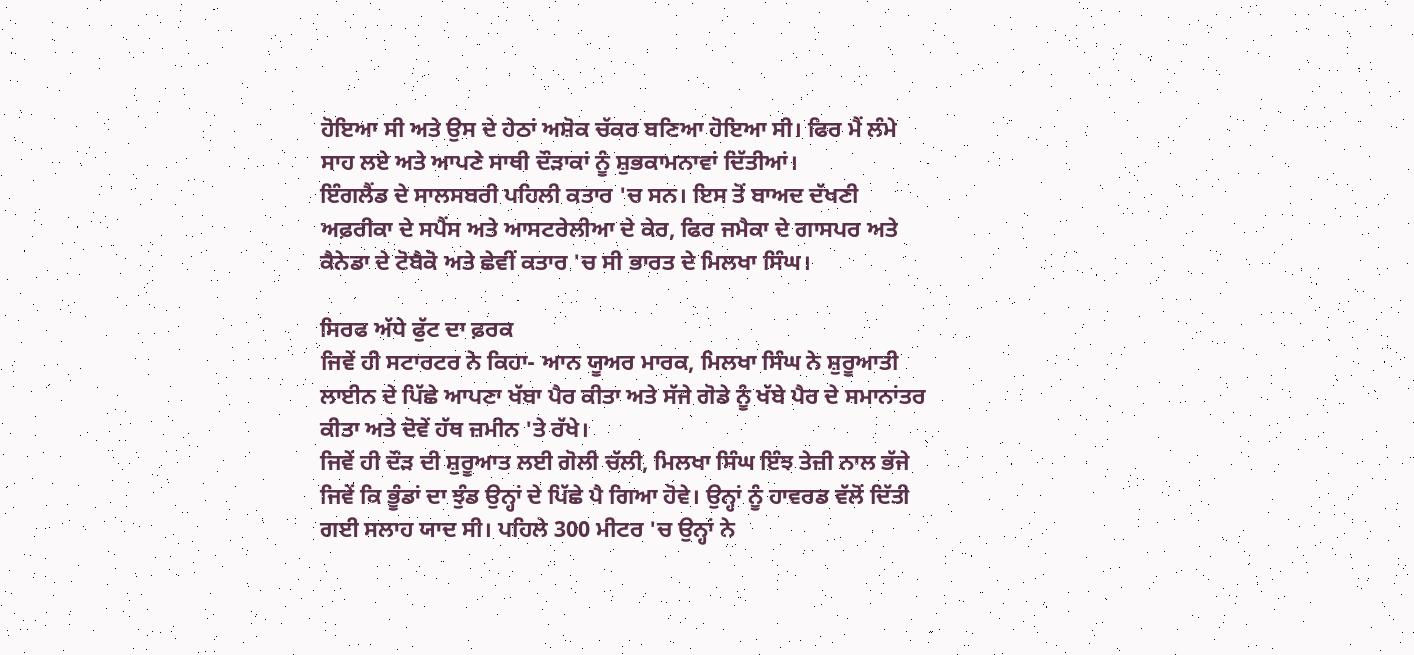ਹੋਇਆ ਸੀ ਅਤੇ ਉਸ ਦੇ ਹੇਠਾਂ ਅਸ਼ੋਕ ਚੱਕਰ ਬਣਿਆ ਹੋਇਆ ਸੀ। ਫਿਰ ਮੈਂ ਲੰਮੇ ਸਾਹ ਲਏ ਅਤੇ ਆਪਣੇ ਸਾਥੀ ਦੌੜਾਕਾਂ ਨੂੰ ਸ਼ੁਭਕਾਮਨਾਵਾਂ ਦਿੱਤੀਆਂ।
ਇੰਗਲੈਂਡ ਦੇ ਸਾਲਸਬਰੀ ਪਹਿਲੀ ਕਤਾਰ 'ਚ ਸਨ। ਇਸ ਤੋਂ ਬਾਅਦ ਦੱਖਣੀ ਅਫ਼ਰੀਕਾ ਦੇ ਸਪੈਂਸ ਅਤੇ ਆਸਟਰੇਲੀਆ ਦੇ ਕੇਰ, ਫਿਰ ਜਮੈਕਾ ਦੇ ਗਾਸਪਰ ਅਤੇ ਕੈਨੇਡਾ ਦੇ ਟੋਬੈਕੋ ਅਤੇ ਛੇਵੀਂ ਕਤਾਰ 'ਚ ਸੀ ਭਾਰਤ ਦੇ ਮਿਲਖਾ ਸਿੰਘ।

ਸਿਰਫ ਅੱਧੇ ਫੁੱਟ ਦਾ ਫ਼ਰਕ
ਜਿਵੇਂ ਹੀ ਸਟਾਰਟਰ ਨੇ ਕਿਹਾ- ਆਨ ਯੂਅਰ ਮਾਰਕ, ਮਿਲਖਾ ਸਿੰਘ ਨੇ ਸ਼ੁਰੂਆਤੀ ਲਾਈਨ ਦੇ ਪਿੱਛੇ ਆਪਣਾ ਖੱਬਾ ਪੈਰ ਕੀਤਾ ਅਤੇ ਸੱਜੇ ਗੋਡੇ ਨੂੰ ਖੱਬੇ ਪੈਰ ਦੇ ਸਮਾਨਾਂਤਰ ਕੀਤਾ ਅਤੇ ਦੋਵੇਂ ਹੱਥ ਜ਼ਮੀਨ 'ਤੇ ਰੱਖੇ।
ਜਿਵੇਂ ਹੀ ਦੌੜ ਦੀ ਸ਼ੁਰੂਆਤ ਲਈ ਗੋਲੀ ਚੱਲੀ, ਮਿਲਖਾ ਸਿੰਘ ਇੰਝ ਤੇਜ਼ੀ ਨਾਲ ਭੱਜੇ ਜਿਵੇਂ ਕਿ ਭੂੰਡਾਂ ਦਾ ਝੁੰਡ ਉਨ੍ਹਾਂ ਦੇ ਪਿੱਛੇ ਪੈ ਗਿਆ ਹੋਵੇ। ਉਨ੍ਹਾਂ ਨੂੰ ਹਾਵਰਡ ਵੱਲੋਂ ਦਿੱਤੀ ਗਈ ਸਲਾਹ ਯਾਦ ਸੀ। ਪਹਿਲੇ 300 ਮੀਟਰ 'ਚ ਉਨ੍ਹਾਂ ਨੇ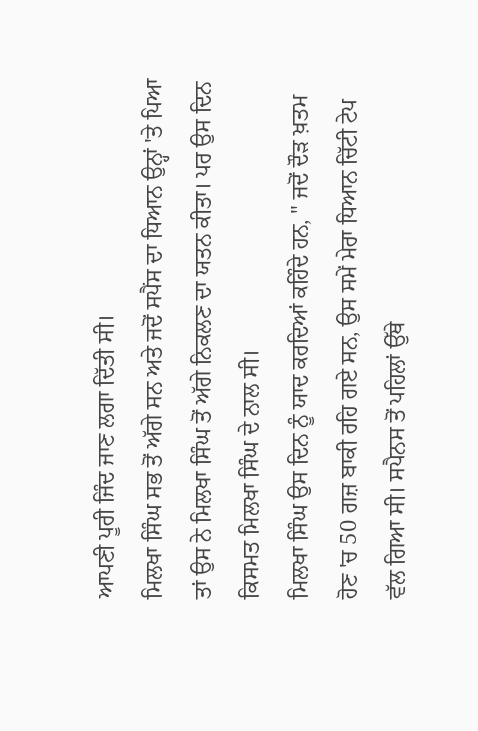ਆਪਣੀ ਪੂਰੀ ਜਿੰਦ ਜਾਣ ਲਗਾ ਦਿੱਤੀ ਸੀ।
ਮਿਲਖਾ ਸਿੰਘ ਸਭ ਤੋਂ ਅੱਗੇ ਸਨ ਅਤੇ ਜਦੋਂ ਸਪੈਂਸ ਦਾ ਧਿਆਨ ਉਨ੍ਹਾਂ 'ਤੇ ਪਿਆ ਤਾਂ ਉਸ ਨੇ ਮਿਲਖਾ ਸਿੰਘ ਤੋਂ ਅੱਗੇ ਨਿਕਲਣ ਦਾ ਯਤਨ ਕੀਤਾ। ਪਰ ਉਸ ਦਿਨ ਕਿਸਮਤ ਮਿਲਖਾ ਸਿੰਘ ਦੇ ਨਾਲ ਸੀ।
ਮਿਲਖਾ ਸਿੰਘ ਉਸ ਦਿਨ ਨੂੰ ਯਾਦ ਕਰਦਿਆਂ ਕਹਿੰਦੇ ਹਨ, " ਜਦੋਂ ਦੌੜ ਖ਼ਤਮ ਹੋਣ 'ਚ 50 ਗਜ਼ ਬਾਕੀ ਰਹਿ ਗਏ ਸਨ, ਉਸ ਸਮੇਂ ਮੇਰਾ ਧਿਆਨ ਚਿੱਟੀ ਟੇਪ ਵੱਲ ਗਿਆ ਸੀ। ਸਪੈਨਸ ਤੋਂ ਪਹਿਲਾਂ ਉੱਥੇ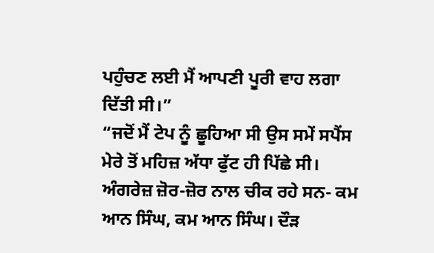ਪਹੁੰਚਣ ਲਈ ਮੈਂ ਆਪਣੀ ਪੂਰੀ ਵਾਹ ਲਗਾ ਦਿੱਤੀ ਸੀ।”
“ਜਦੋਂ ਮੈਂ ਟੇਪ ਨੂੰ ਛੂਹਿਆ ਸੀ ਉਸ ਸਮੇਂ ਸਪੈਂਸ ਮੇਰੇ ਤੋਂ ਮਹਿਜ਼ ਅੱਧਾ ਫੁੱਟ ਹੀ ਪਿੱਛੇ ਸੀ। ਅੰਗਰੇਜ਼ ਜ਼ੋਰ-ਜ਼ੋਰ ਨਾਲ ਚੀਕ ਰਹੇ ਸਨ- ਕਮ ਆਨ ਸਿੰਘ, ਕਮ ਆਨ ਸਿੰਘ। ਦੌੜ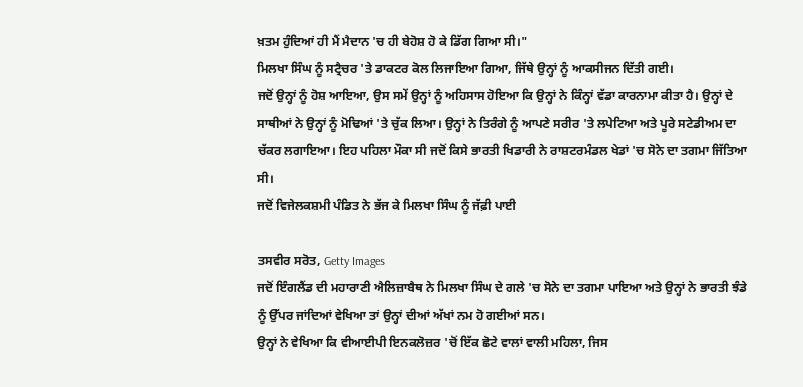ਖ਼ਤਮ ਹੁੰਦਿਆਂ ਹੀ ਮੈਂ ਮੈਦਾਨ 'ਚ ਹੀ ਬੇਹੋਸ਼ ਹੋ ਕੇ ਡਿੱਗ ਗਿਆ ਸੀ।"
ਮਿਲਖਾ ਸਿੰਘ ਨੂੰ ਸਟ੍ਰੈਚਰ 'ਤੇ ਡਾਕਟਰ ਕੋਲ ਲਿਜਾਇਆ ਗਿਆ, ਜਿੱਥੇ ਉਨ੍ਹਾਂ ਨੂੰ ਆਕਸੀਜਨ ਦਿੱਤੀ ਗਈ।
ਜਦੋਂ ਉਨ੍ਹਾਂ ਨੂੰ ਹੋਸ਼ ਆਇਆ, ਉਸ ਸਮੇਂ ਉਨ੍ਹਾਂ ਨੂੰ ਅਹਿਸਾਸ ਹੋਇਆ ਕਿ ਉਨ੍ਹਾਂ ਨੇ ਕਿੰਨ੍ਹਾਂ ਵੱਡਾ ਕਾਰਨਾਮਾ ਕੀਤਾ ਹੈ। ਉਨ੍ਹਾਂ ਦੇ ਸਾਥੀਆਂ ਨੇ ਉਨ੍ਹਾਂ ਨੂੰ ਮੋਢਿਆਂ 'ਤੇ ਚੁੱਕ ਲਿਆ। ਉਨ੍ਹਾਂ ਨੇ ਤਿਰੰਗੇ ਨੂੰ ਆਪਣੇ ਸਰੀਰ 'ਤੇ ਲਪੇਟਿਆ ਅਤੇ ਪੂਰੇ ਸਟੇਡੀਅਮ ਦਾ ਚੱਕਰ ਲਗਾਇਆ। ਇਹ ਪਹਿਲਾ ਮੌਕਾ ਸੀ ਜਦੋਂ ਕਿਸੇ ਭਾਰਤੀ ਖਿਡਾਰੀ ਨੇ ਰਾਸ਼ਟਰਮੰਡਲ ਖੇਡਾਂ 'ਚ ਸੋਨੇ ਦਾ ਤਗਮਾ ਜਿੱਤਿਆ ਸੀ।
ਜਦੋਂ ਵਿਜੇਲਕਸ਼ਮੀ ਪੰਡਿਤ ਨੇ ਭੱਜ ਕੇ ਮਿਲਖਾ ਸਿੰਘ ਨੂੰ ਜੱਫ਼ੀ ਪਾਈ

ਤਸਵੀਰ ਸਰੋਤ, Getty Images
ਜਦੋਂ ਇੰਗਲੈਂਡ ਦੀ ਮਹਾਰਾਣੀ ਐਲਿਜ਼ਾਬੈਥ ਨੇ ਮਿਲਖਾ ਸਿੰਘ ਦੇ ਗਲੇ 'ਚ ਸੋਨੇ ਦਾ ਤਗਮਾ ਪਾਇਆ ਅਤੇ ਉਨ੍ਹਾਂ ਨੇ ਭਾਰਤੀ ਝੰਡੇ ਨੂੰ ਉੱਪਰ ਜਾਂਦਿਆਂ ਵੇਖਿਆ ਤਾਂ ਉਨ੍ਹਾਂ ਦੀਆਂ ਅੱਖਾਂ ਨਮ ਹੋ ਗਈਆਂ ਸਨ।
ਉਨ੍ਹਾਂ ਨੇ ਵੇਖਿਆ ਕਿ ਵੀਆਈਪੀ ਇਨਕਲੋਜ਼ਰ 'ਚੋਂ ਇੱਕ ਛੋਟੇ ਵਾਲਾਂ ਵਾਲੀ ਮਹਿਲਾ, ਜਿਸ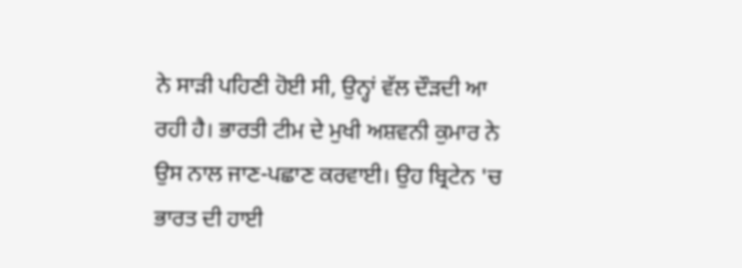ਨੇ ਸਾੜੀ ਪਹਿਣੀ ਹੋਈ ਸੀ, ਉਨ੍ਹਾਂ ਵੱਲ ਦੌੜਦੀ ਆ ਰਹੀ ਹੈ। ਭਾਰਤੀ ਟੀਮ ਦੇ ਮੁਖੀ ਅਸ਼ਵਨੀ ਕੁਮਾਰ ਨੇ ਉਸ ਨਾਲ ਜਾਣ-ਪਛਾਣ ਕਰਵਾਈ। ਉਹ ਬ੍ਰਿਟੇਨ 'ਚ ਭਾਰਤ ਦੀ ਹਾਈ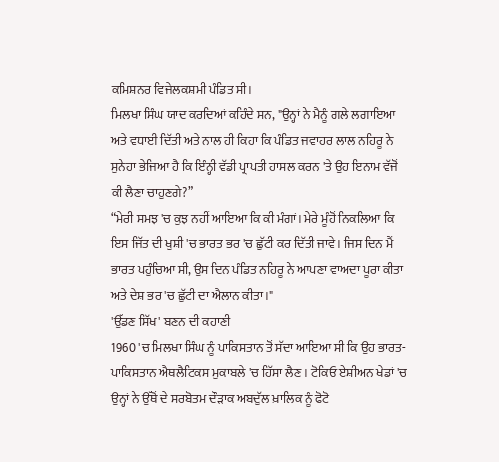ਕਮਿਸ਼ਨਰ ਵਿਜੇਲਕਸ਼ਮੀ ਪੰਡਿਤ ਸੀ।
ਮਿਲਖਾ ਸਿੰਘ ਯਾਦ ਕਰਦਿਆਂ ਕਹਿੰਦੇ ਸਨ, "ਉਨ੍ਹਾਂ ਨੇ ਮੈਨੂੰ ਗਲੇ ਲਗਾਇਆ ਅਤੇ ਵਧਾਈ ਦਿੱਤੀ ਅਤੇ ਨਾਲ ਹੀ ਕਿਹਾ ਕਿ ਪੰਡਿਤ ਜਵਾਹਰ ਲਾਲ ਨਹਿਰੂ ਨੇ ਸੁਨੇਹਾ ਭੇਜਿਆ ਹੈ ਕਿ ਇੰਨ੍ਹੀ ਵੱਡੀ ਪ੍ਰਾਪਤੀ ਹਾਸਲ ਕਰਨ 'ਤੇ ਉਹ ਇਨਾਮ ਵੱਜੋਂ ਕੀ ਲੈਣਾ ਚਾਹੁਣਗੇ?”
“ਮੇਰੀ ਸਮਝ 'ਚ ਕੁਝ ਨਹੀਂ ਆਇਆ ਕਿ ਕੀ ਮੰਗਾਂ। ਮੇਰੇ ਮੂੰਹੋਂ ਨਿਕਲਿਆ ਕਿ ਇਸ ਜਿੱਤ ਦੀ ਖੁਸ਼ੀ 'ਚ ਭਾਰਤ ਭਰ 'ਚ ਛੁੱਟੀ ਕਰ ਦਿੱਤੀ ਜਾਵੇ। ਜਿਸ ਦਿਨ ਮੈਂ ਭਾਰਤ ਪਹੁੰਚਿਆ ਸੀ, ਉਸ ਦਿਨ ਪੰਡਿਤ ਨਹਿਰੂ ਨੇ ਆਪਣਾ ਵਾਅਦਾ ਪੂਰਾ ਕੀਤਾ ਅਤੇ ਦੇਸ਼ ਭਰ 'ਚ ਛੁੱਟੀ ਦਾ ਐਲਾਨ ਕੀਤਾ।"
'ਉੱਡਣ ਸਿੱਖ' ਬਣਨ ਦੀ ਕਹਾਣੀ
1960 'ਚ ਮਿਲਖਾ ਸਿੰਘ ਨੂੰ ਪਾਕਿਸਤਾਨ ਤੋਂ ਸੱਦਾ ਆਇਆ ਸੀ ਕਿ ਉਹ ਭਾਰਤ-ਪਾਕਿਸਤਾਨ ਐਥਲੈਟਿਕਸ ਮੁਕਾਬਲੇ 'ਚ ਹਿੱਸਾ ਲੈਣ। ਟੋਕਿਓ ਏਸ਼ੀਅਨ ਖੇਡਾਂ 'ਚ ਉਨ੍ਹਾਂ ਨੇ ਉੱਥੋਂ ਦੇ ਸਰਬੋਤਮ ਦੌੜਾਕ ਅਬਦੁੱਲ ਖ਼ਾਲਿਕ ਨੂੰ ਫੋਟੋ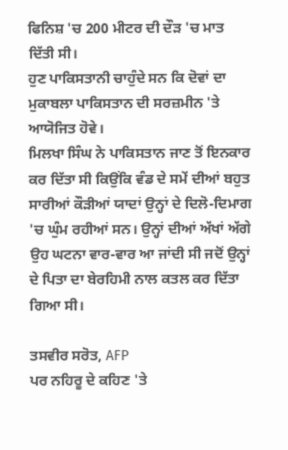ਫਿਨਿਸ਼ 'ਚ 200 ਮੀਟਰ ਦੀ ਦੌੜ 'ਚ ਮਾਤ ਦਿੱਤੀ ਸੀ।
ਹੁਣ ਪਾਕਿਸਤਾਨੀ ਚਾਹੁੰਦੇ ਸਨ ਕਿ ਦੋਵਾਂ ਦਾ ਮੁਕਾਬਲਾ ਪਾਕਿਸਤਾਨ ਦੀ ਸਰਜ਼ਮੀਨ 'ਤੇ ਆਯੋਜਿਤ ਹੋਵੇ।
ਮਿਲਖਾ ਸਿੰਘ ਨੇ ਪਾਕਿਸਤਾਨ ਜਾਣ ਤੋਂ ਇਨਕਾਰ ਕਰ ਦਿੱਤਾ ਸੀ ਕਿਉਂਕਿ ਵੰਡ ਦੇ ਸਮੇਂ ਦੀਆਂ ਬਹੁਤ ਸਾਰੀਆਂ ਕੌੜੀਆਂ ਯਾਦਾਂ ਉਨ੍ਹਾਂ ਦੇ ਦਿਲੋ-ਦਿਮਾਗ 'ਚ ਘੁੰਮ ਰਹੀਆਂ ਸਨ। ਉਨ੍ਹਾਂ ਦੀਆਂ ਅੱਖਾਂ ਅੱਗੇ ਉਹ ਘਟਨਾ ਵਾਰ-ਵਾਰ ਆ ਜਾਂਦੀ ਸੀ ਜਦੋਂ ਉਨ੍ਹਾਂ ਦੇ ਪਿਤਾ ਦਾ ਬੇਰਹਿਮੀ ਨਾਲ ਕਤਲ ਕਰ ਦਿੱਤਾ ਗਿਆ ਸੀ।

ਤਸਵੀਰ ਸਰੋਤ, AFP
ਪਰ ਨਹਿਰੂ ਦੇ ਕਹਿਣ 'ਤੇ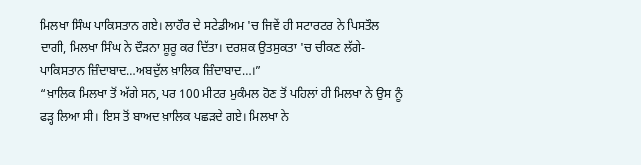ਮਿਲਖਾ ਸਿੰਘ ਪਾਕਿਸਤਾਨ ਗਏ। ਲਾਹੌਰ ਦੇ ਸਟੇਡੀਅਮ 'ਚ ਜਿਵੇਂ ਹੀ ਸਟਾਰਟਰ ਨੇ ਪਿਸਤੌਲ ਦਾਗੀ, ਮਿਲਖਾ ਸਿੰਘ ਨੇ ਦੌੜਨਾ ਸ਼ੂਰੂ ਕਰ ਦਿੱਤਾ। ਦਰਸ਼ਕ ਉਤਸੁਕਤਾ 'ਚ ਚੀਕਣ ਲੱਗੇ- ਪਾਕਿਸਤਾਨ ਜ਼ਿੰਦਾਬਾਦ…ਅਬਦੁੱਲ ਖ਼ਾਲਿਕ ਜ਼ਿੰਦਾਬਾਦ…।”
“ਖ਼ਾਲਿਕ ਮਿਲਖਾ ਤੋਂ ਅੱਗੇ ਸਨ, ਪਰ 100 ਮੀਟਰ ਮੁਕੰਮਲ ਹੋਣ ਤੋਂ ਪਹਿਲਾਂ ਹੀ ਮਿਲਖਾ ਨੇ ਉਸ ਨੂੰ ਫੜ੍ਹ ਲਿਆ ਸੀ। ਇਸ ਤੋਂ ਬਾਅਦ ਖ਼ਾਲਿਕ ਪਛੜਦੇ ਗਏ। ਮਿਲਖਾ ਨੇ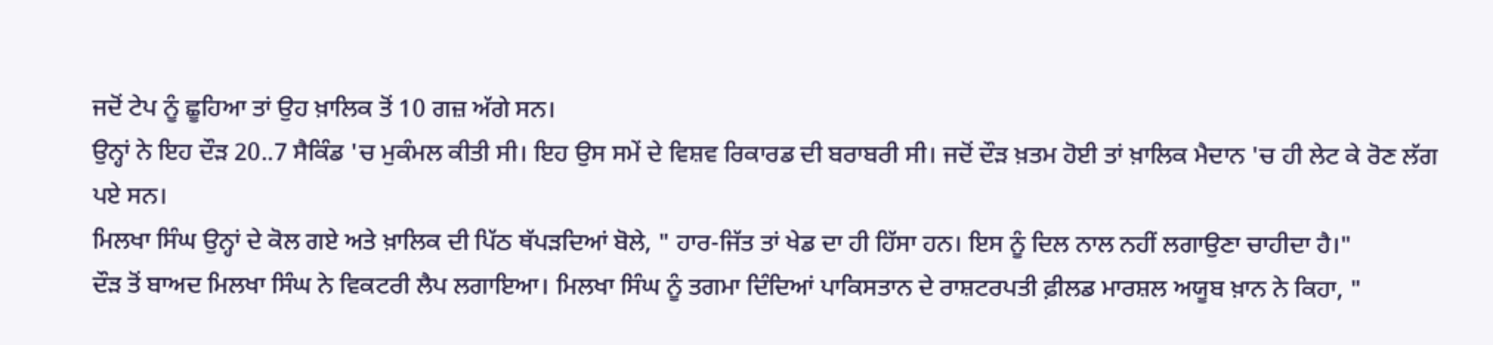ਜਦੋਂ ਟੇਪ ਨੂੰ ਛੂਹਿਆ ਤਾਂ ਉਹ ਖ਼ਾਲਿਕ ਤੋਂ 10 ਗਜ਼ ਅੱਗੇ ਸਨ।
ਉਨ੍ਹਾਂ ਨੇ ਇਹ ਦੌੜ 20..7 ਸੈਕਿੰਡ 'ਚ ਮੁਕੰਮਲ ਕੀਤੀ ਸੀ। ਇਹ ਉਸ ਸਮੇਂ ਦੇ ਵਿਸ਼ਵ ਰਿਕਾਰਡ ਦੀ ਬਰਾਬਰੀ ਸੀ। ਜਦੋਂ ਦੌੜ ਖ਼ਤਮ ਹੋਈ ਤਾਂ ਖ਼ਾਲਿਕ ਮੈਦਾਨ 'ਚ ਹੀ ਲੇਟ ਕੇ ਰੋਣ ਲੱਗ ਪਏ ਸਨ।
ਮਿਲਖਾ ਸਿੰਘ ਉਨ੍ਹਾਂ ਦੇ ਕੋਲ ਗਏ ਅਤੇ ਖ਼ਾਲਿਕ ਦੀ ਪਿੱਠ ਥੱਪੜਦਿਆਂ ਬੋਲੇ, " ਹਾਰ-ਜਿੱਤ ਤਾਂ ਖੇਡ ਦਾ ਹੀ ਹਿੱਸਾ ਹਨ। ਇਸ ਨੂੰ ਦਿਲ ਨਾਲ ਨਹੀਂ ਲਗਾਉਣਾ ਚਾਹੀਦਾ ਹੈ।"
ਦੌੜ ਤੋਂ ਬਾਅਦ ਮਿਲਖਾ ਸਿੰਘ ਨੇ ਵਿਕਟਰੀ ਲੈਪ ਲਗਾਇਆ। ਮਿਲਖਾ ਸਿੰਘ ਨੂੰ ਤਗਮਾ ਦਿੰਦਿਆਂ ਪਾਕਿਸਤਾਨ ਦੇ ਰਾਸ਼ਟਰਪਤੀ ਫ਼ੀਲਡ ਮਾਰਸ਼ਲ ਅਯੂਬ ਖ਼ਾਨ ਨੇ ਕਿਹਾ, "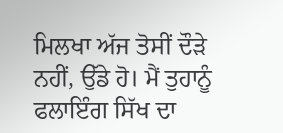ਮਿਲਖਾ ਅੱਜ ਤੋਸੀਂ ਦੌੜੇ ਨਹੀਂ, ਉੱਡੇ ਹੋ। ਮੈਂ ਤੁਹਾਨੂੰ ਫਲਾਇੰਗ ਸਿੱਖ ਦਾ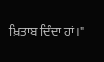ਖ਼ਿਤਾਬ ਦਿੰਦਾ ਹਾਂ।"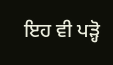ਇਹ ਵੀ ਪੜ੍ਹੋ